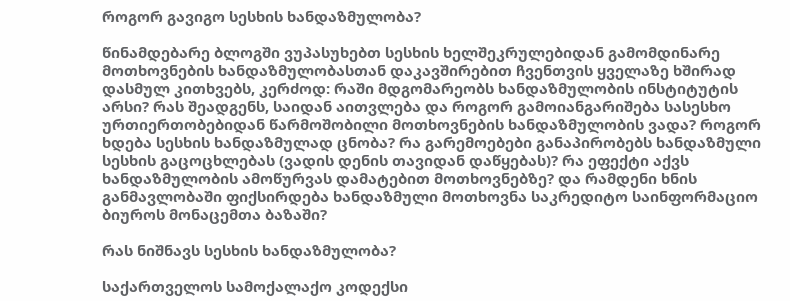როგორ გავიგო სესხის ხანდაზმულობა?

წინამდებარე ბლოგში ვუპასუხებთ სესხის ხელშეკრულებიდან გამომდინარე მოთხოვნების ხანდაზმულობასთან დაკავშირებით ჩვენთვის ყველაზე ხშირად დასმულ კითხვებს, კერძოდ: რაში მდგომარეობს ხანდაზმულობის ინსტიტუტის არსი? რას შეადგენს, საიდან აითვლება და როგორ გამოიანგარიშება სასესხო ურთიერთობებიდან წარმოშობილი მოთხოვნების ხანდაზმულობის ვადა? როგორ ხდება სესხის ხანდაზმულად ცნობა? რა გარემოებები განაპირობებს ხანდაზმული სესხის გაცოცხლებას (ვადის დენის თავიდან დაწყებას)? რა ეფექტი აქვს ხანდაზმულობის ამოწურვას დამატებით მოთხოვნებზე? და რამდენი ხნის განმავლობაში ფიქსირდება ხანდაზმული მოთხოვნა საკრედიტო საინფორმაციო ბიუროს მონაცემთა ბაზაში?

რას ნიშნავს სესხის ხანდაზმულობა?

საქართველოს სამოქალაქო კოდექსი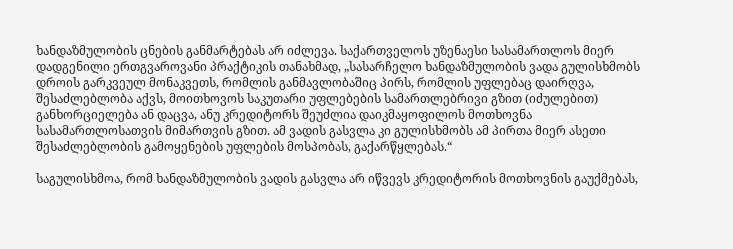ხანდაზმულობის ცნების განმარტებას არ იძლევა. საქართველოს უზენაესი სასამართლოს მიერ დადგენილი ერთგვაროვანი პრაქტიკის თანახმად, „სასარჩელო ხანდაზმულობის ვადა გულისხმობს დროის გარკვეულ მონაკვეთს, რომლის განმავლობაშიც პირს, რომლის უფლებაც დაირღვა, შესაძლებლობა აქვს, მოითხოვოს საკუთარი უფლებების სამართლებრივი გზით (იძულებით) განხორციელება ან დაცვა, ანუ კრედიტორს შეუძლია დაიკმაყოფილოს მოთხოვნა სასამართლოსათვის მიმართვის გზით. ამ ვადის გასვლა კი გულისხმობს ამ პირთა მიერ ასეთი შესაძლებლობის გამოყენების უფლების მოსპობას, გაქარწყლებას.“

საგულისხმოა, რომ ხანდაზმულობის ვადის გასვლა არ იწვევს კრედიტორის მოთხოვნის გაუქმებას,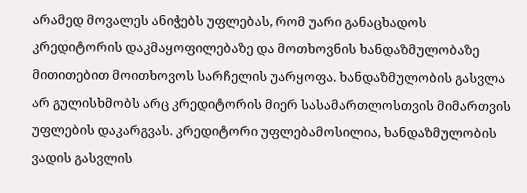არამედ მოვალეს ანიჭებს უფლებას, რომ უარი განაცხადოს კრედიტორის დაკმაყოფილებაზე და მოთხოვნის ხანდაზმულობაზე მითითებით მოითხოვოს სარჩელის უარყოფა. ხანდაზმულობის გასვლა არ გულისხმობს არც კრედიტორის მიერ სასამართლოსთვის მიმართვის უფლების დაკარგვას. კრედიტორი უფლებამოსილია, ხანდაზმულობის ვადის გასვლის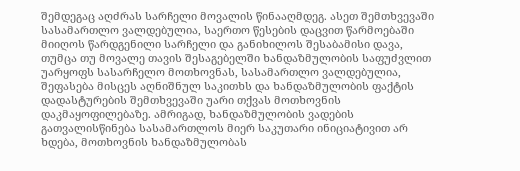შემდეგაც აღძრას სარჩელი მოვალის წინააღმდეგ. ასეთ შემთხვევაში სასამართლო ვალდებულია, საერთო წესების დაცვით წარმოებაში მიიღოს წარდგენილი სარჩელი და განიხილოს შესაბამისი დავა, თუმცა თუ მოვალე თავის შესაგებელში ხანდაზმულობის საფუძვლით უარყოფს სასარჩელო მოთხოვნას, სასამართლო ვალდებულია, შეფასება მისცეს აღნიშნულ საკითხს და ხანდაზმულობის ფაქტის დადასტურების შემთხვევაში უარი თქვას მოთხოვნის დაკმაყოფილებაზე. ამრიგად, ხანდაზმულობის ვადების გათვალისწინება სასამართლოს მიერ საკუთარი ინიციატივით არ ხდება, მოთხოვნის ხანდაზმულობას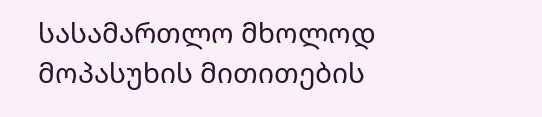სასამართლო მხოლოდ მოპასუხის მითითების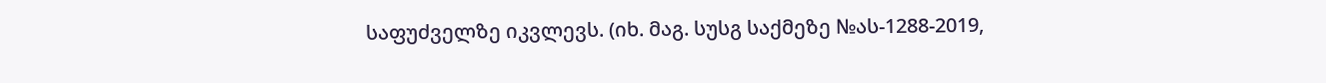საფუძველზე იკვლევს. (იხ. მაგ. სუსგ საქმეზე №ას-1288-2019,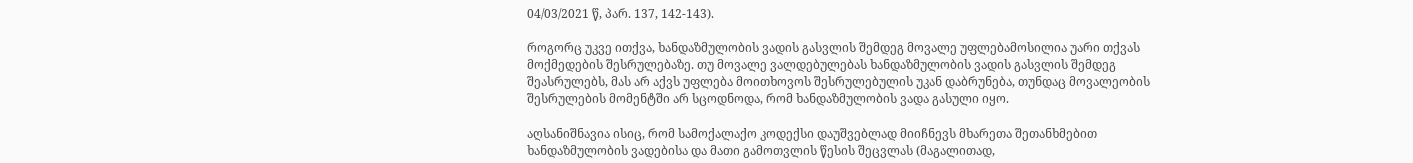04/03/2021 წ, პარ. 137, 142-143).

როგორც უკვე ითქვა, ხანდაზმულობის ვადის გასვლის შემდეგ მოვალე უფლებამოსილია უარი თქვას მოქმედების შესრულებაზე. თუ მოვალე ვალდებულებას ხანდაზმულობის ვადის გასვლის შემდეგ შეასრულებს, მას არ აქვს უფლება მოითხოვოს შესრულებულის უკან დაბრუნება, თუნდაც მოვალეობის შესრულების მომენტში არ სცოდნოდა, რომ ხანდაზმულობის ვადა გასული იყო.

აღსანიშნავია ისიც, რომ სამოქალაქო კოდექსი დაუშვებლად მიიჩნევს მხარეთა შეთანხმებით ხანდაზმულობის ვადებისა და მათი გამოთვლის წესის შეცვლას (მაგალითად,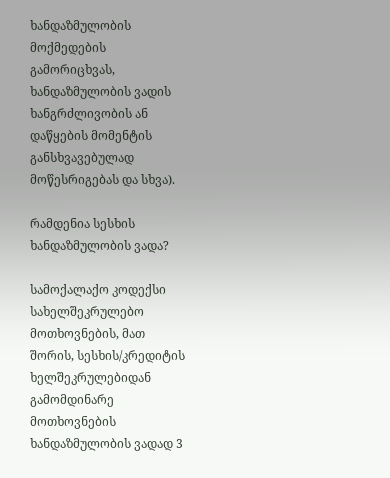ხანდაზმულობის მოქმედების გამორიცხვას, ხანდაზმულობის ვადის ხანგრძლივობის ან დაწყების მომენტის განსხვავებულად მოწესრიგებას და სხვა).

რამდენია სესხის ხანდაზმულობის ვადა?

სამოქალაქო კოდექსი სახელშეკრულებო მოთხოვნების, მათ შორის, სესხის/კრედიტის ხელშეკრულებიდან გამომდინარე მოთხოვნების ხანდაზმულობის ვადად 3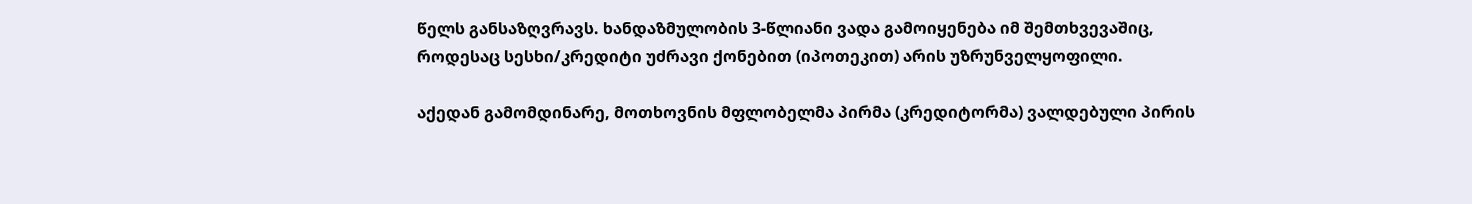წელს განსაზღვრავს. ხანდაზმულობის 3-წლიანი ვადა გამოიყენება იმ შემთხვევაშიც, როდესაც სესხი/კრედიტი უძრავი ქონებით (იპოთეკით) არის უზრუნველყოფილი.

აქედან გამომდინარე, მოთხოვნის მფლობელმა პირმა (კრედიტორმა) ვალდებული პირის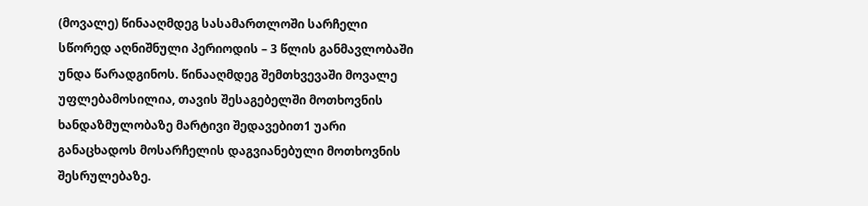(მოვალე) წინააღმდეგ სასამართლოში სარჩელი სწორედ აღნიშნული პერიოდის – 3 წლის განმავლობაში უნდა წარადგინოს. წინააღმდეგ შემთხვევაში მოვალე უფლებამოსილია, თავის შესაგებელში მოთხოვნის ხანდაზმულობაზე მარტივი შედავებით1 უარი განაცხადოს მოსარჩელის დაგვიანებული მოთხოვნის შესრულებაზე.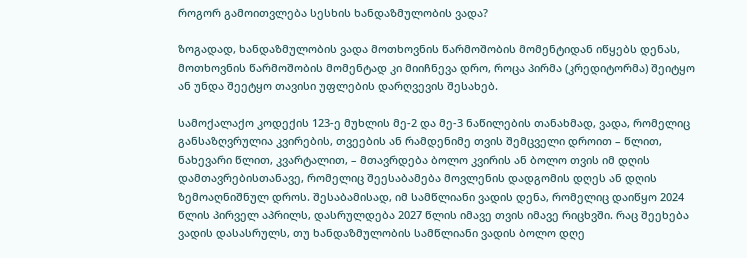როგორ გამოითვლება სესხის ხანდაზმულობის ვადა?

ზოგადად, ხანდაზმულობის ვადა მოთხოვნის წარმოშობის მომენტიდან იწყებს დენას, მოთხოვნის წარმოშობის მომენტად კი მიიჩნევა დრო, როცა პირმა (კრედიტორმა) შეიტყო ან უნდა შეეტყო თავისი უფლების დარღვევის შესახებ.

სამოქალაქო კოდექის 123-ე მუხლის მე-2 და მე-3 ნაწილების თანახმად, ვადა, რომელიც განსაზღვრულია კვირების, თვეების ან რამდენიმე თვის შემცველი დროით – წლით, ნახევარი წლით, კვარტალით, – მთავრდება ბოლო კვირის ან ბოლო თვის იმ დღის დამთავრებისთანავე, რომელიც შეესაბამება მოვლენის დადგომის დღეს ან დღის ზემოაღნიშნულ დროს. შესაბამისად, იმ სამწლიანი ვადის დენა, რომელიც დაიწყო 2024 წლის პირველ აპრილს, დასრულდება 2027 წლის იმავე თვის იმავე რიცხვში. რაც შეეხება ვადის დასასრულს, თუ ხანდაზმულობის სამწლიანი ვადის ბოლო დღე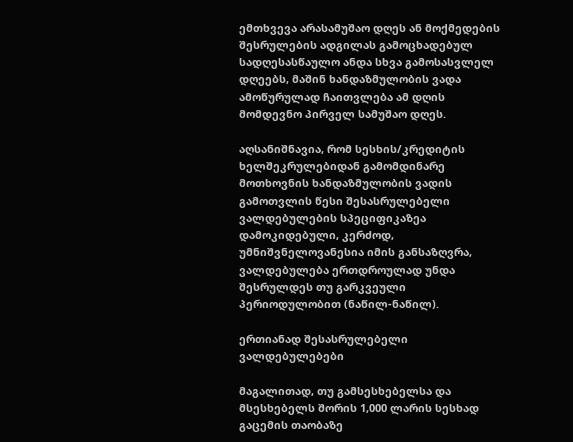ემთხვევა არასამუშაო დღეს ან მოქმედების შესრულების ადგილას გამოცხადებულ სადღესასწაულო ანდა სხვა გამოსასვლელ დღეებს, მაშინ ხანდაზმულობის ვადა ამოწურულად ჩაითვლება ამ დღის მომდევნო პირველ სამუშაო დღეს.

აღსანიშნავია, რომ სესხის/კრედიტის ხელშეკრულებიდან გამომდინარე მოთხოვნის ხანდაზმულობის ვადის გამოთვლის წესი შესასრულებელი ვალდებულების სპეციფიკაზეა დამოკიდებული, კერძოდ, უმნიშვნელოვანესია იმის განსაზღვრა, ვალდებულება ერთდროულად უნდა შესრულდეს თუ გარკვეული პერიოდულობით (ნაწილ-ნაწილ).

ერთიანად შესასრულებელი ვალდებულებები

მაგალითად, თუ გამსესხებელსა და მსესხებელს შორის 1,000 ლარის სესხად გაცემის თაობაზე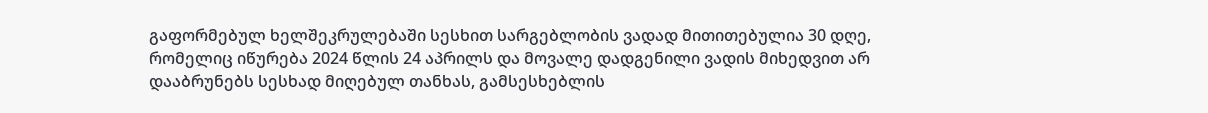გაფორმებულ ხელშეკრულებაში სესხით სარგებლობის ვადად მითითებულია 30 დღე, რომელიც იწურება 2024 წლის 24 აპრილს და მოვალე დადგენილი ვადის მიხედვით არ დააბრუნებს სესხად მიღებულ თანხას, გამსესხებლის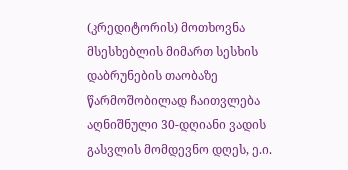(კრედიტორის) მოთხოვნა მსესხებლის მიმართ სესხის დაბრუნების თაობაზე წარმოშობილად ჩაითვლება აღნიშნული 30-დღიანი ვადის გასვლის მომდევნო დღეს, ე.ი.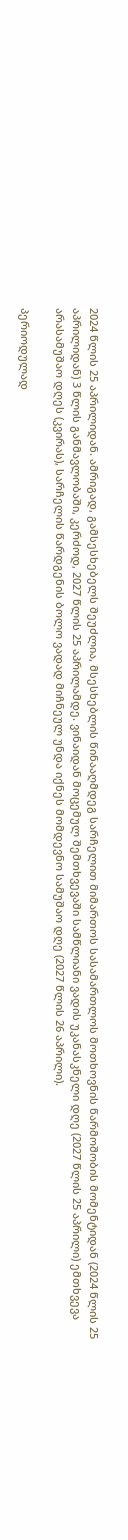2024 წლის 25 აპრილიდან. ამრიგად, გამსესხებელს შეუძლია, მსესხებლის წინააღმდეგ სარჩელით მიმართოს სასამართლოს მოთხოვნის წარმოშობის მომენტიდან (2024 წლის 25 აპრილიდან) 3 წლის განმავლობაში, კერძოდ, 2027 წლის 25 აპრილამდე. ვინაიდან მოცემულ შემთხვევაში სამწლიანი ვადის უკანასკნელი დღე (2027 წლის 25 აპრილი) ემთხვევა არასამუშაო დღეს (კვირას), სარჩელის წარდგენის ბოლო ვადად მიჩნეულ უნდა იქნეს მომდევნო სამუშაო დღე (2027 წლის 26 აპრილი).

პერიოდულად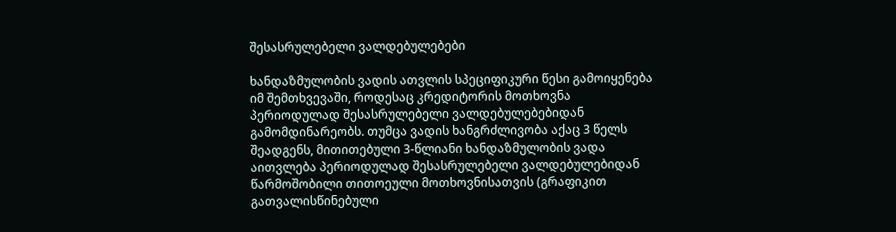შესასრულებელი ვალდებულებები

ხანდაზმულობის ვადის ათვლის სპეციფიკური წესი გამოიყენება იმ შემთხვევაში, როდესაც კრედიტორის მოთხოვნა პერიოდულად შესასრულებელი ვალდებულებებიდან გამომდინარეობს. თუმცა ვადის ხანგრძლივობა აქაც 3 წელს შეადგენს, მითითებული 3-წლიანი ხანდაზმულობის ვადა აითვლება პერიოდულად შესასრულებელი ვალდებულებიდან წარმოშობილი თითოეული მოთხოვნისათვის (გრაფიკით გათვალისწინებული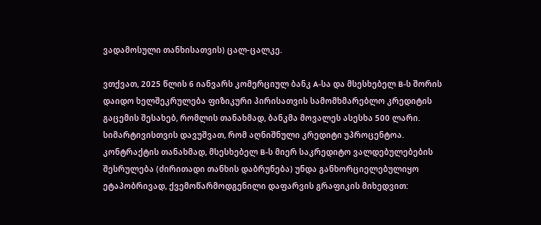ვადამოსული თანხისათვის) ცალ-ცალკე.

ვთქვათ, 2025 წლის 6 იანვარს კომერციულ ბანკ A-სა და მსესხებელ B-ს შორის დაიდო ხელშეკრულება ფიზიკური პირისათვის სამომხმარებლო კრედიტის გაცემის შესახებ, რომლის თანახმად, ბანკმა მოვალეს ასესხა 500 ლარი. სიმარტივისთვის დავუშვათ, რომ აღნიშნული კრედიტი უპროცენტოა. კონტრაქტის თანახმად, მსესხებელ B-ს მიერ საკრედიტო ვალდებულებების შესრულება (ძირითადი თანხის დაბრუნება) უნდა განხორციელებულიყო ეტაპობრივად, ქვემოწარმოდგენილი დაფარვის გრაფიკის მიხედვით: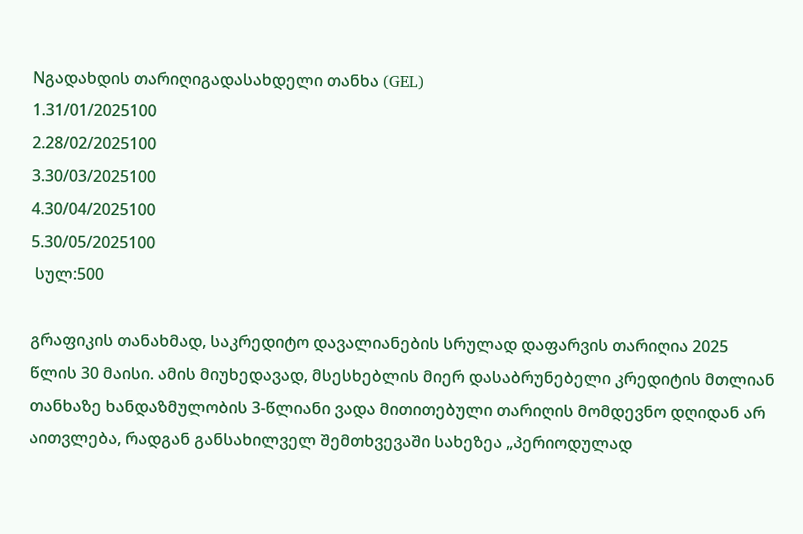Nგადახდის თარიღიგადასახდელი თანხა (GEL)
1.31/01/2025100
2.28/02/2025100
3.30/03/2025100
4.30/04/2025100
5.30/05/2025100
 სულ:500

გრაფიკის თანახმად, საკრედიტო დავალიანების სრულად დაფარვის თარიღია 2025 წლის 30 მაისი. ამის მიუხედავად, მსესხებლის მიერ დასაბრუნებელი კრედიტის მთლიან თანხაზე ხანდაზმულობის 3-წლიანი ვადა მითითებული თარიღის მომდევნო დღიდან არ აითვლება, რადგან განსახილველ შემთხვევაში სახეზეა „პერიოდულად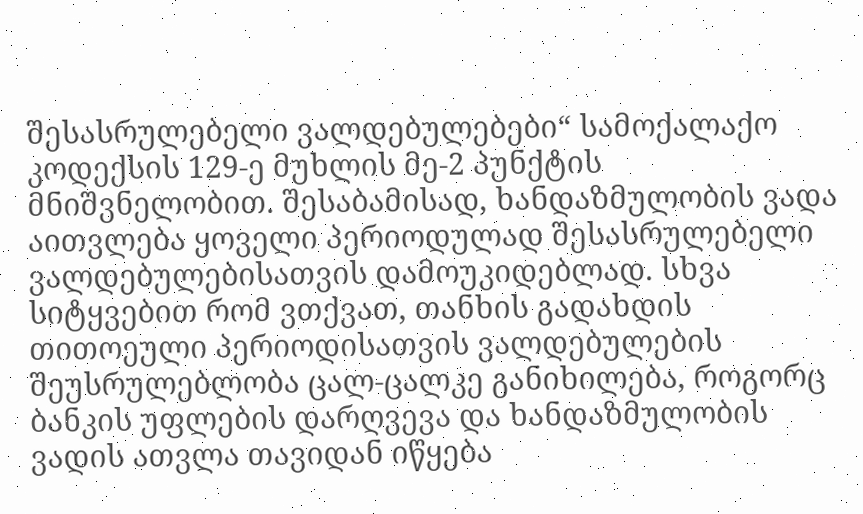შესასრულებელი ვალდებულებები“ სამოქალაქო კოდექსის 129-ე მუხლის მე-2 პუნქტის მნიშვნელობით. შესაბამისად, ხანდაზმულობის ვადა აითვლება ყოველი პერიოდულად შესასრულებელი ვალდებულებისათვის დამოუკიდებლად. სხვა სიტყვებით რომ ვთქვათ, თანხის გადახდის თითოეული პერიოდისათვის ვალდებულების შეუსრულებლობა ცალ-ცალკე განიხილება, როგორც ბანკის უფლების დარღვევა და ხანდაზმულობის ვადის ათვლა თავიდან იწყება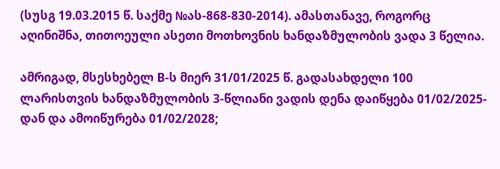(სუსგ 19.03.2015 წ. საქმე №ას-868-830-2014). ამასთანავე, როგორც აღინიშნა, თითოეული ასეთი მოთხოვნის ხანდაზმულობის ვადა 3 წელია.

ამრიგად, მსესხებელ B-ს მიერ 31/01/2025 წ. გადასახდელი 100 ლარისთვის ხანდაზმულობის 3-წლიანი ვადის დენა დაიწყება 01/02/2025-დან და ამოიწურება 01/02/2028;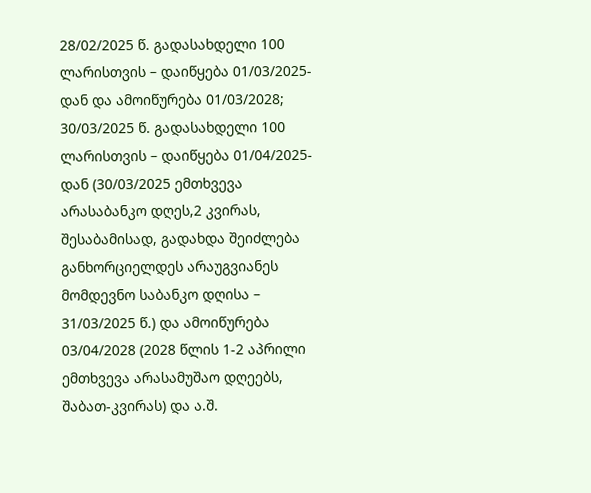28/02/2025 წ. გადასახდელი 100 ლარისთვის – დაიწყება 01/03/2025-დან და ამოიწურება 01/03/2028; 30/03/2025 წ. გადასახდელი 100 ლარისთვის – დაიწყება 01/04/2025-დან (30/03/2025 ემთხვევა არასაბანკო დღეს,2 კვირას, შესაბამისად, გადახდა შეიძლება განხორციელდეს არაუგვიანეს მომდევნო საბანკო დღისა – 31/03/2025 წ.) და ამოიწურება 03/04/2028 (2028 წლის 1-2 აპრილი ემთხვევა არასამუშაო დღეებს, შაბათ-კვირას) და ა.შ.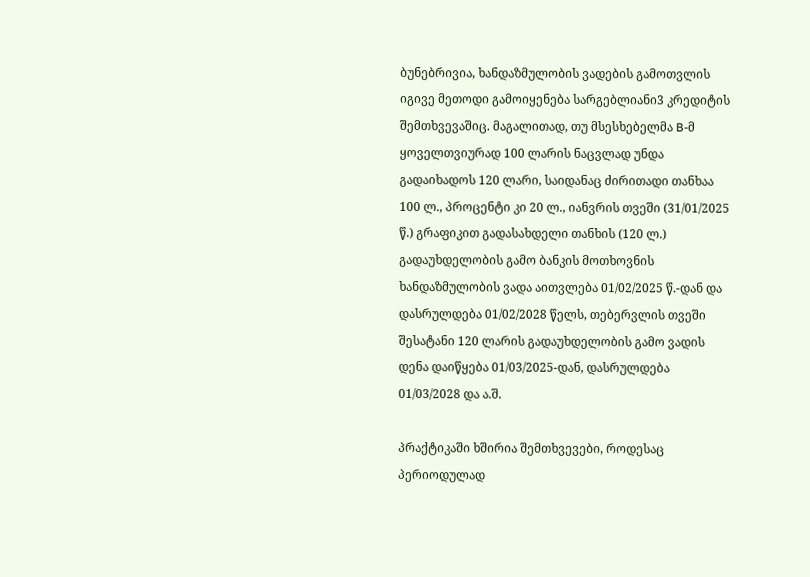ბუნებრივია, ხანდაზმულობის ვადების გამოთვლის იგივე მეთოდი გამოიყენება სარგებლიანი3 კრედიტის შემთხვევაშიც. მაგალითად, თუ მსესხებელმა B-მ ყოველთვიურად 100 ლარის ნაცვლად უნდა გადაიხადოს 120 ლარი, საიდანაც ძირითადი თანხაა 100 ლ., პროცენტი კი 20 ლ., იანვრის თვეში (31/01/2025 წ.) გრაფიკით გადასახდელი თანხის (120 ლ.) გადაუხდელობის გამო ბანკის მოთხოვნის ხანდაზმულობის ვადა აითვლება 01/02/2025 წ.-დან და დასრულდება 01/02/2028 წელს, თებერვლის თვეში შესატანი 120 ლარის გადაუხდელობის გამო ვადის დენა დაიწყება 01/03/2025-დან, დასრულდება 01/03/2028 და ა.შ.

პრაქტიკაში ხშირია შემთხვევები, როდესაც პერიოდულად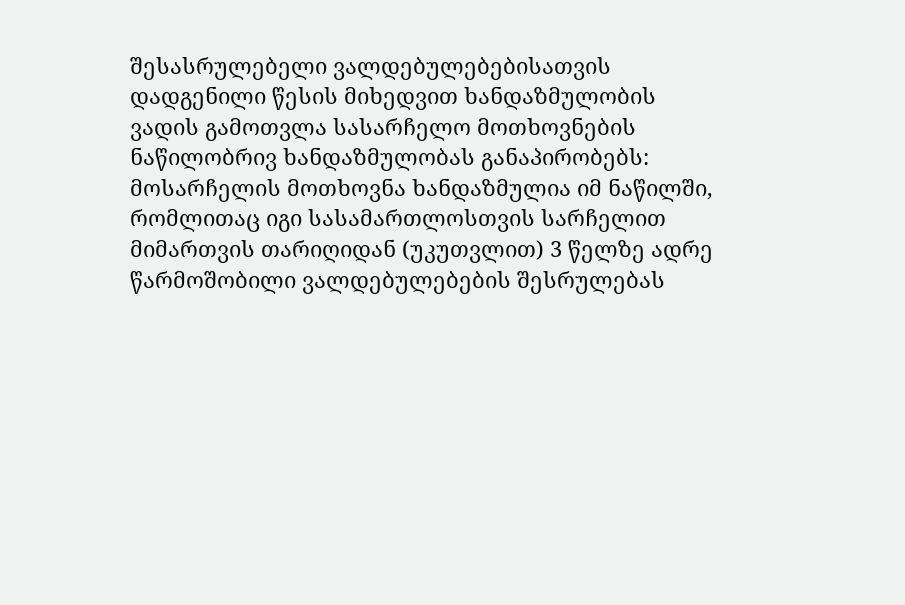შესასრულებელი ვალდებულებებისათვის დადგენილი წესის მიხედვით ხანდაზმულობის ვადის გამოთვლა სასარჩელო მოთხოვნების ნაწილობრივ ხანდაზმულობას განაპირობებს: მოსარჩელის მოთხოვნა ხანდაზმულია იმ ნაწილში, რომლითაც იგი სასამართლოსთვის სარჩელით მიმართვის თარიღიდან (უკუთვლით) 3 წელზე ადრე წარმოშობილი ვალდებულებების შესრულებას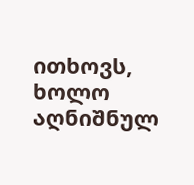ითხოვს, ხოლო აღნიშნულ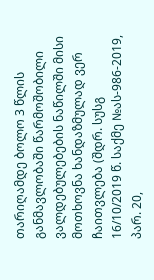თარიღამდე ბოლო 3 წლის განმავლობაში წარმოშობილი ვალდებულებების ნაწილში მისი მოთხოვნა ხანდაზმულად ვერ ჩაითვლება (შდრ. სუსგ 16/10/2019 წ. საქმე №ას-986-2019, პარ. 20,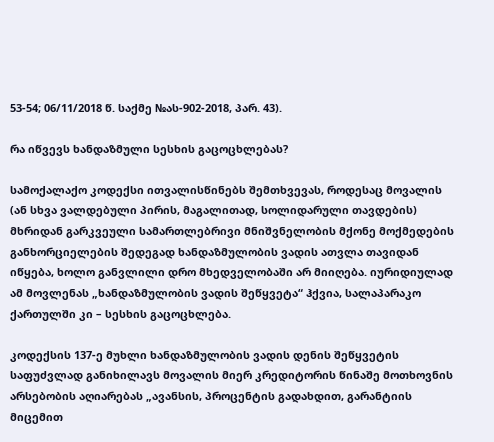53-54; 06/11/2018 წ. საქმე №ას-902-2018, პარ. 43).

რა იწვევს ხანდაზმული სესხის გაცოცხლებას?

სამოქალაქო კოდექსი ითვალისწინებს შემთხვევას, როდესაც მოვალის (ან სხვა ვალდებული პირის, მაგალითად, სოლიდარული თავდების) მხრიდან გარკვეული სამართლებრივი მნიშვნელობის მქონე მოქმედების განხორციელების შედეგად ხანდაზმულობის ვადის ათვლა თავიდან იწყება, ხოლო განვლილი დრო მხედველობაში არ მიიღება. იურიდიულად ამ მოვლენას „ხანდაზმულობის ვადის შეწყვეტა“ ჰქვია, სალაპარაკო ქართულში კი – სესხის გაცოცხლება.

კოდექსის 137-ე მუხლი ხანდაზმულობის ვადის დენის შეწყვეტის საფუძვლად განიხილავს მოვალის მიერ კრედიტორის წინაშე მოთხოვნის არსებობის აღიარებას „ავანსის, პროცენტის გადახდით, გარანტიის მიცემით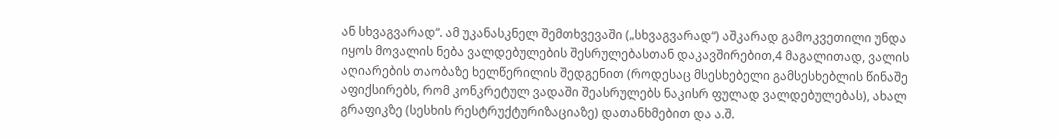ან სხვაგვარად“. ამ უკანასკნელ შემთხვევაში („სხვაგვარად“) აშკარად გამოკვეთილი უნდა იყოს მოვალის ნება ვალდებულების შესრულებასთან დაკავშირებით,4 მაგალითად, ვალის აღიარების თაობაზე ხელწერილის შედგენით (როდესაც მსესხებელი გამსესხებლის წინაშე აფიქსირებს, რომ კონკრეტულ ვადაში შეასრულებს ნაკისრ ფულად ვალდებულებას), ახალ გრაფიკზე (სესხის რესტრუქტურიზაციაზე) დათანხმებით და ა.შ.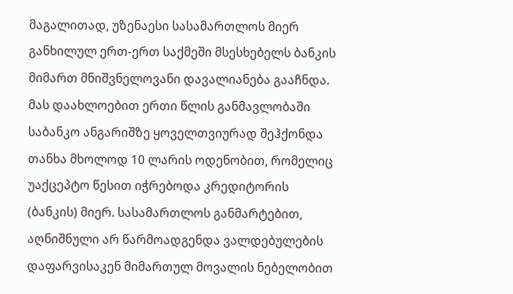მაგალითად, უზენაესი სასამართლოს მიერ განხილულ ერთ-ერთ საქმეში მსესხებელს ბანკის მიმართ მნიშვნელოვანი დავალიანება გააჩნდა. მას დაახლოებით ერთი წლის განმავლობაში საბანკო ანგარიშზე ყოველთვიურად შეჰქონდა თანხა მხოლოდ 10 ლარის ოდენობით, რომელიც უაქცეპტო წესით იჭრებოდა კრედიტორის (ბანკის) მიერ. სასამართლოს განმარტებით, აღნიშნული არ წარმოადგენდა ვალდებულების დაფარვისაკენ მიმართულ მოვალის ნებელობით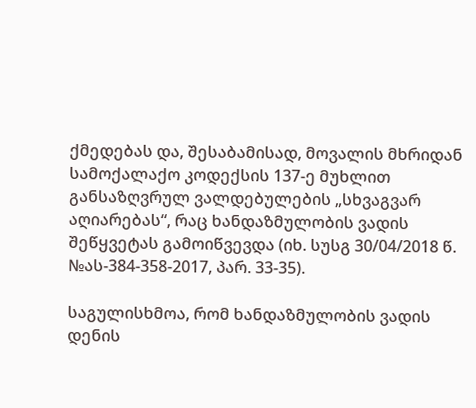ქმედებას და, შესაბამისად, მოვალის მხრიდან სამოქალაქო კოდექსის 137-ე მუხლით განსაზღვრულ ვალდებულების „სხვაგვარ აღიარებას“, რაც ხანდაზმულობის ვადის შეწყვეტას გამოიწვევდა (იხ. სუსგ 30/04/2018 წ. №ას-384-358-2017, პარ. 33-35).

საგულისხმოა, რომ ხანდაზმულობის ვადის დენის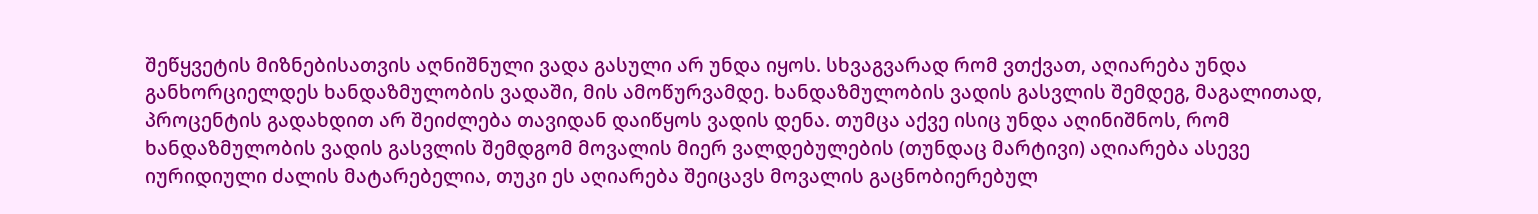შეწყვეტის მიზნებისათვის აღნიშნული ვადა გასული არ უნდა იყოს. სხვაგვარად რომ ვთქვათ, აღიარება უნდა განხორციელდეს ხანდაზმულობის ვადაში, მის ამოწურვამდე. ხანდაზმულობის ვადის გასვლის შემდეგ, მაგალითად, პროცენტის გადახდით არ შეიძლება თავიდან დაიწყოს ვადის დენა. თუმცა აქვე ისიც უნდა აღინიშნოს, რომ ხანდაზმულობის ვადის გასვლის შემდგომ მოვალის მიერ ვალდებულების (თუნდაც მარტივი) აღიარება ასევე იურიდიული ძალის მატარებელია, თუკი ეს აღიარება შეიცავს მოვალის გაცნობიერებულ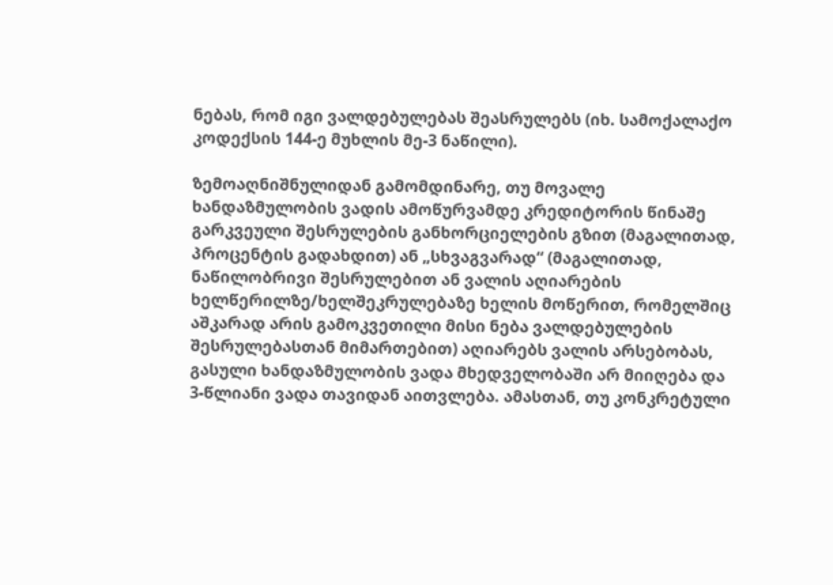ნებას, რომ იგი ვალდებულებას შეასრულებს (იხ. სამოქალაქო კოდექსის 144-ე მუხლის მე-3 ნაწილი).

ზემოაღნიშნულიდან გამომდინარე, თუ მოვალე ხანდაზმულობის ვადის ამოწურვამდე კრედიტორის წინაშე გარკვეული შესრულების განხორციელების გზით (მაგალითად, პროცენტის გადახდით) ან „სხვაგვარად“ (მაგალითად, ნაწილობრივი შესრულებით ან ვალის აღიარების ხელწერილზე/ხელშეკრულებაზე ხელის მოწერით, რომელშიც აშკარად არის გამოკვეთილი მისი ნება ვალდებულების შესრულებასთან მიმართებით) აღიარებს ვალის არსებობას, გასული ხანდაზმულობის ვადა მხედველობაში არ მიიღება და 3-წლიანი ვადა თავიდან აითვლება. ამასთან, თუ კონკრეტული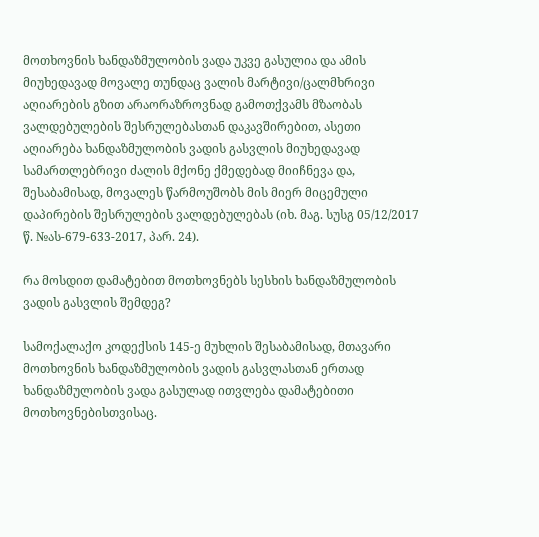მოთხოვნის ხანდაზმულობის ვადა უკვე გასულია და ამის მიუხედავად მოვალე თუნდაც ვალის მარტივი/ცალმხრივი აღიარების გზით არაორაზროვნად გამოთქვამს მზაობას ვალდებულების შესრულებასთან დაკავშირებით, ასეთი აღიარება ხანდაზმულობის ვადის გასვლის მიუხედავად სამართლებრივი ძალის მქონე ქმედებად მიიჩნევა და, შესაბამისად, მოვალეს წარმოუშობს მის მიერ მიცემული დაპირების შესრულების ვალდებულებას (იხ. მაგ. სუსგ 05/12/2017 წ. №ას-679-633-2017, პარ. 24).

რა მოსდით დამატებით მოთხოვნებს სესხის ხანდაზმულობის ვადის გასვლის შემდეგ?

სამოქალაქო კოდექსის 145-ე მუხლის შესაბამისად, მთავარი მოთხოვნის ხანდაზმულობის ვადის გასვლასთან ერთად ხანდაზმულობის ვადა გასულად ითვლება დამატებითი მოთხოვნებისთვისაც.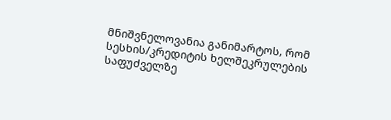მნიშვნელოვანია განიმარტოს, რომ სესხის/კრედიტის ხელშეკრულების საფუძველზე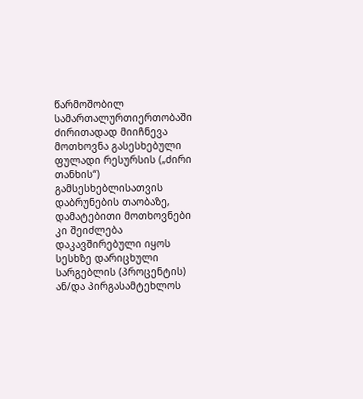წარმოშობილ სამართალურთიერთობაში ძირითადად მიიჩნევა მოთხოვნა გასესხებული ფულადი რესურსის („ძირი თანხის“) გამსესხებლისათვის დაბრუნების თაობაზე, დამატებითი მოთხოვნები კი შეიძლება დაკავშირებული იყოს სესხზე დარიცხული სარგებლის (პროცენტის) ან/და პირგასამტეხლოს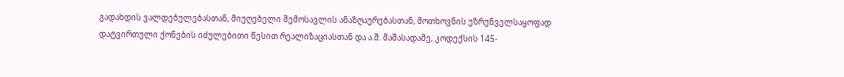გადახდის ვალდებულებასთან, მიუღებელი შემოსავლის ანაზღაურებასთან, მოთხოვნის უზრუნველსაყოფად დატვირთული ქონების იძულებითი წესით რეალიზაციასთან და ა.შ. მაშასადამე, კოდექსის 145-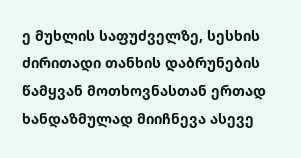ე მუხლის საფუძველზე, სესხის ძირითადი თანხის დაბრუნების წამყვან მოთხოვნასთან ერთად ხანდაზმულად მიიჩნევა ასევე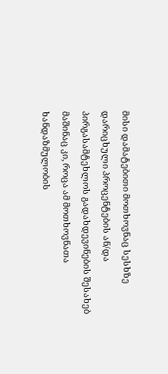მისი დამატებითი მოთხოვნაც სესხზე დარიცხული პროცენტების ან/და პირგასამტეხლოს გადახდევინების შესახებ მაშინაც კი, როცა ამ მოთხოვნათა ხანდაზმულობის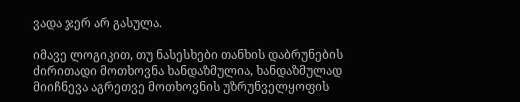ვადა ჯერ არ გასულა.

იმავე ლოგიკით, თუ ნასესხები თანხის დაბრუნების ძირითადი მოთხოვნა ხანდაზმულია, ხანდაზმულად მიიჩნევა აგრეთვე მოთხოვნის უზრუნველყოფის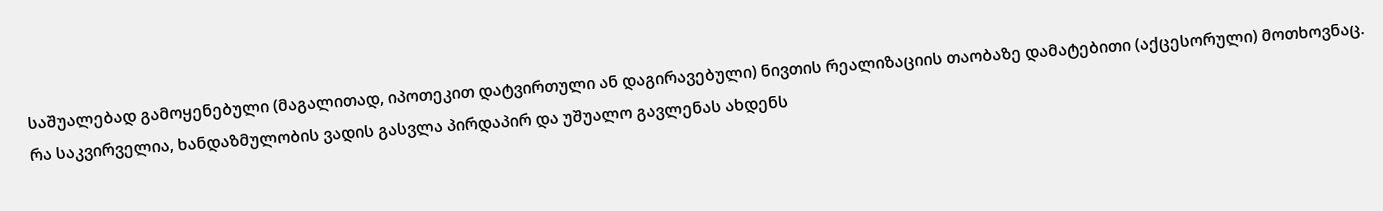საშუალებად გამოყენებული (მაგალითად, იპოთეკით დატვირთული ან დაგირავებული) ნივთის რეალიზაციის თაობაზე დამატებითი (აქცესორული) მოთხოვნაც. რა საკვირველია, ხანდაზმულობის ვადის გასვლა პირდაპირ და უშუალო გავლენას ახდენს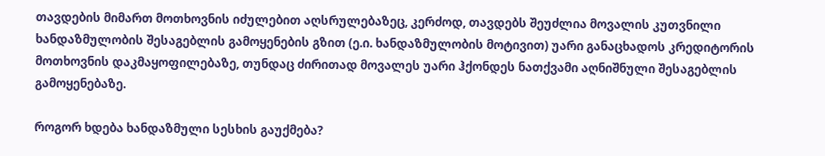თავდების მიმართ მოთხოვნის იძულებით აღსრულებაზეც, კერძოდ, თავდებს შეუძლია მოვალის კუთვნილი ხანდაზმულობის შესაგებლის გამოყენების გზით (ე.ი. ხანდაზმულობის მოტივით) უარი განაცხადოს კრედიტორის მოთხოვნის დაკმაყოფილებაზე, თუნდაც ძირითად მოვალეს უარი ჰქონდეს ნათქვამი აღნიშნული შესაგებლის გამოყენებაზე.

როგორ ხდება ხანდაზმული სესხის გაუქმება?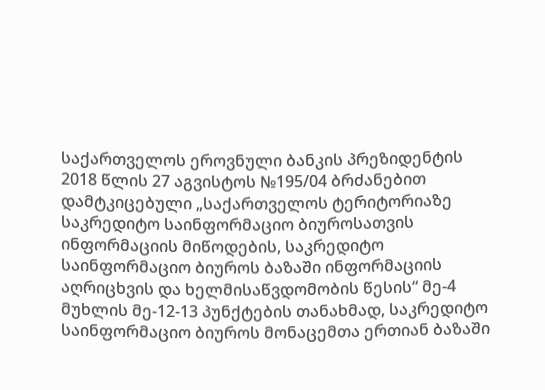საქართველოს ეროვნული ბანკის პრეზიდენტის 2018 წლის 27 აგვისტოს №195/04 ბრძანებით დამტკიცებული „საქართველოს ტერიტორიაზე საკრედიტო საინფორმაციო ბიუროსათვის ინფორმაციის მიწოდების, საკრედიტო საინფორმაციო ბიუროს ბაზაში ინფორმაციის აღრიცხვის და ხელმისაწვდომობის წესის“ მე-4 მუხლის მე-12-13 პუნქტების თანახმად, საკრედიტო საინფორმაციო ბიუროს მონაცემთა ერთიან ბაზაში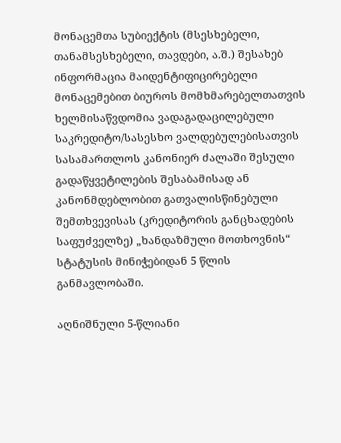მონაცემთა სუბიექტის (მსესხებელი, თანამსესხებელი, თავდები, ა.შ.) შესახებ ინფორმაცია მაიდენტიფიცირებელი მონაცემებით ბიუროს მომხმარებელთათვის ხელმისაწვდომია ვადაგადაცილებული საკრედიტო/სასესხო ვალდებულებისათვის სასამართლოს კანონიერ ძალაში შესული გადაწყვეტილების შესაბამისად ან კანონმდებლობით გათვალისწინებული შემთხვევისას (კრედიტორის განცხადების საფუძველზე) „ხანდაზმული მოთხოვნის“ სტატუსის მინიჭებიდან 5 წლის განმავლობაში.

აღნიშნული 5-წლიანი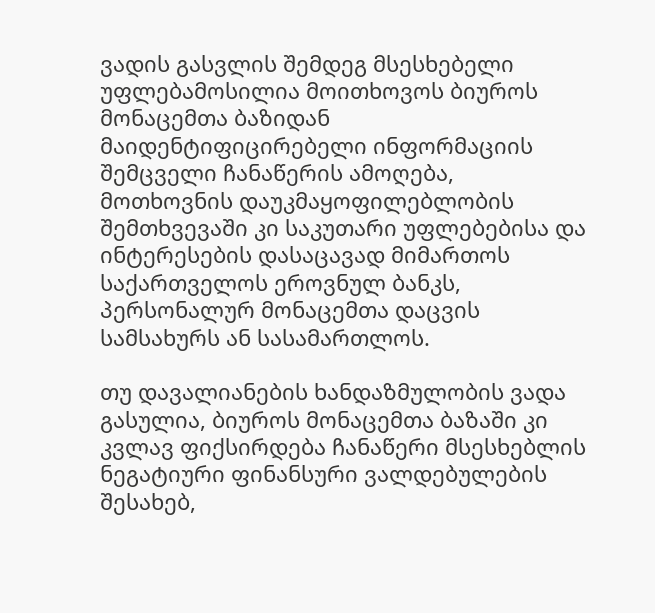ვადის გასვლის შემდეგ მსესხებელი უფლებამოსილია მოითხოვოს ბიუროს მონაცემთა ბაზიდან მაიდენტიფიცირებელი ინფორმაციის შემცველი ჩანაწერის ამოღება, მოთხოვნის დაუკმაყოფილებლობის შემთხვევაში კი საკუთარი უფლებებისა და ინტერესების დასაცავად მიმართოს საქართველოს ეროვნულ ბანკს, პერსონალურ მონაცემთა დაცვის სამსახურს ან სასამართლოს.

თუ დავალიანების ხანდაზმულობის ვადა გასულია, ბიუროს მონაცემთა ბაზაში კი კვლავ ფიქსირდება ჩანაწერი მსესხებლის ნეგატიური ფინანსური ვალდებულების შესახებ,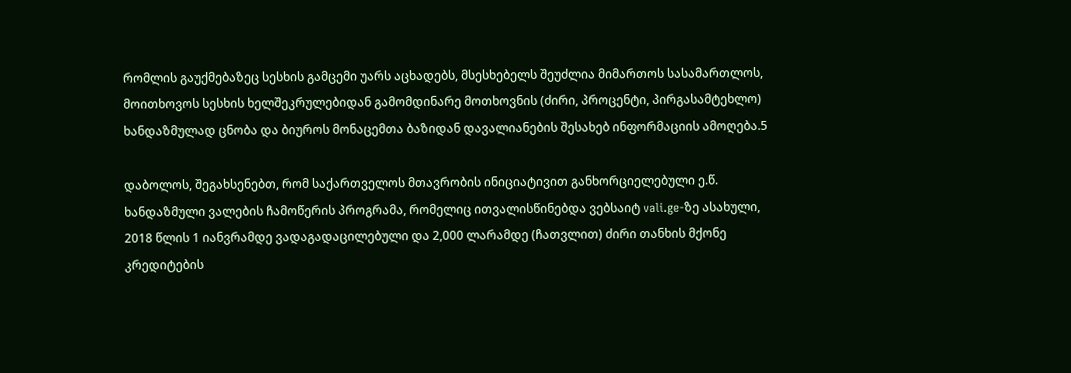რომლის გაუქმებაზეც სესხის გამცემი უარს აცხადებს, მსესხებელს შეუძლია მიმართოს სასამართლოს, მოითხოვოს სესხის ხელშეკრულებიდან გამომდინარე მოთხოვნის (ძირი, პროცენტი, პირგასამტეხლო) ხანდაზმულად ცნობა და ბიუროს მონაცემთა ბაზიდან დავალიანების შესახებ ინფორმაციის ამოღება.5

დაბოლოს, შეგახსენებთ, რომ საქართველოს მთავრობის ინიციატივით განხორციელებული ე.წ. ხანდაზმული ვალების ჩამოწერის პროგრამა, რომელიც ითვალისწინებდა ვებსაიტ vali.ge-ზე ასახული, 2018 წლის 1 იანვრამდე ვადაგადაცილებული და 2,000 ლარამდე (ჩათვლით) ძირი თანხის მქონე კრედიტების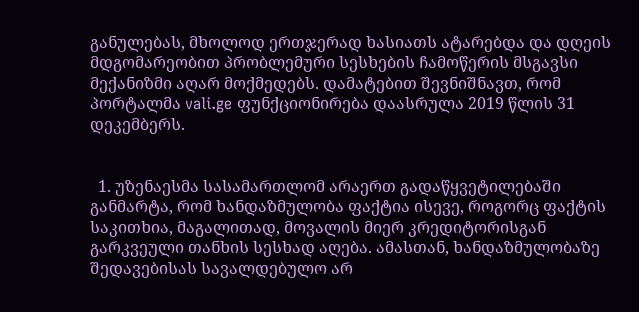განულებას, მხოლოდ ერთჯერად ხასიათს ატარებდა და დღეის მდგომარეობით პრობლემური სესხების ჩამოწერის მსგავსი მექანიზმი აღარ მოქმედებს. დამატებით შევნიშნავთ, რომ პორტალმა vali.ge ფუნქციონირება დაასრულა 2019 წლის 31 დეკემბერს.


  1. უზენაესმა სასამართლომ არაერთ გადაწყვეტილებაში განმარტა, რომ ხანდაზმულობა ფაქტია ისევე, როგორც ფაქტის საკითხია, მაგალითად, მოვალის მიერ კრედიტორისგან გარკვეული თანხის სესხად აღება. ამასთან, ხანდაზმულობაზე შედავებისას სავალდებულო არ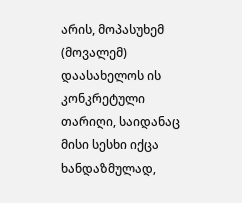არის, მოპასუხემ (მოვალემ) დაასახელოს ის კონკრეტული თარიღი, საიდანაც მისი სესხი იქცა ხანდაზმულად,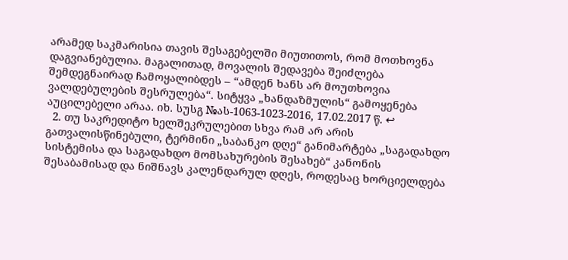არამედ საკმარისია თავის შესაგებელში მიუთითოს, რომ მოთხოვნა დაგვიანებულია. მაგალითად, მოვალის შედავება შეიძლება შემდეგნაირად ჩამოყალიბდეს – “ამდენ ხანს არ მოუთხოვია ვალდებულების შესრულება“. სიტყვა „ხანდაზმულის“ გამოყენება აუცილებელი არაა. იხ. სუსგ №ას-1063-1023-2016, 17.02.2017 წ. ↩
  2. თუ საკრედიტო ხელშეკრულებით სხვა რამ არ არის გათვალისწინებული, ტერმინი „საბანკო დღე“ განიმარტება „საგადახდო სისტემისა და საგადახდო მომსახურების შესახებ“ კანონის შესაბამისად და ნიშნავს კალენდარულ დღეს, როდესაც ხორციელდება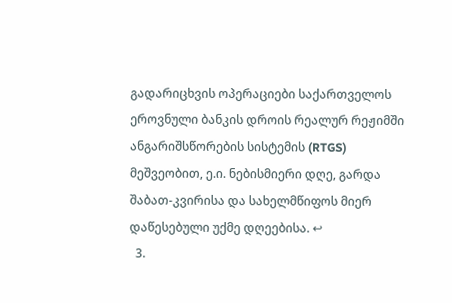გადარიცხვის ოპერაციები საქართველოს ეროვნული ბანკის დროის რეალურ რეჟიმში ანგარიშსწორების სისტემის (RTGS) მეშვეობით, ე.ი. ნებისმიერი დღე, გარდა შაბათ-კვირისა და სახელმწიფოს მიერ დაწესებული უქმე დღეებისა. ↩
  3.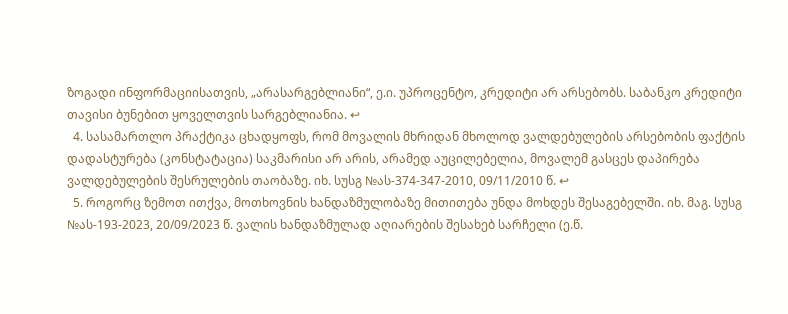ზოგადი ინფორმაციისათვის, „არასარგებლიანი“, ე.ი. უპროცენტო, კრედიტი არ არსებობს. საბანკო კრედიტი თავისი ბუნებით ყოველთვის სარგებლიანია. ↩
  4. სასამართლო პრაქტიკა ცხადყოფს, რომ მოვალის მხრიდან მხოლოდ ვალდებულების არსებობის ფაქტის დადასტურება (კონსტატაცია) საკმარისი არ არის, არამედ აუცილებელია, მოვალემ გასცეს დაპირება ვალდებულების შესრულების თაობაზე. იხ. სუსგ №ას-374-347-2010, 09/11/2010 წ. ↩
  5. როგორც ზემოთ ითქვა, მოთხოვნის ხანდაზმულობაზე მითითება უნდა მოხდეს შესაგებელში. იხ. მაგ. სუსგ №ას-193-2023, 20/09/2023 წ. ვალის ხანდაზმულად აღიარების შესახებ სარჩელი (ე.წ.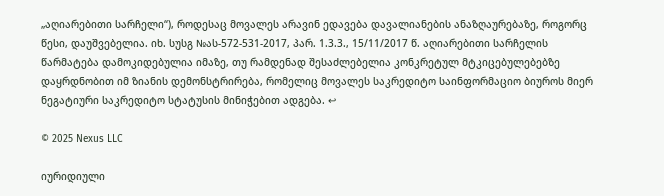„აღიარებითი სარჩელი“), როდესაც მოვალეს არავინ ედავება დავალიანების ანაზღაურებაზე, როგორც წესი, დაუშვებელია. იხ. სუსგ №ას-572-531-2017, პარ. 1.3.3., 15/11/2017 წ. აღიარებითი სარჩელის წარმატება დამოკიდებულია იმაზე, თუ რამდენად შესაძლებელია კონკრეტულ მტკიცებულებებზე დაყრდნობით იმ ზიანის დემონსტრირება, რომელიც მოვალეს საკრედიტო საინფორმაციო ბიუროს მიერ ნეგატიური საკრედიტო სტატუსის მინიჭებით ადგება. ↩

© 2025 Nexus LLC

იურიდიული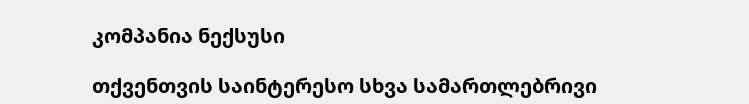კომპანია ნექსუსი

თქვენთვის საინტერესო სხვა სამართლებრივი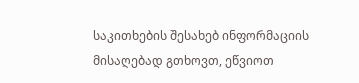საკითხების შესახებ ინფორმაციის მისაღებად გთხოვთ, ეწვიოთ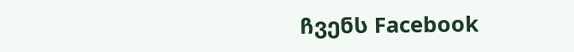ჩვენს Facebook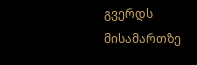გვერდს მისამართზე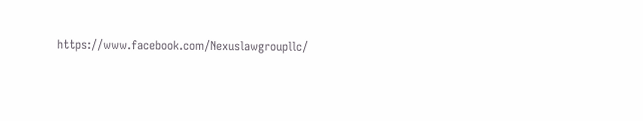https://www.facebook.com/Nexuslawgroupllc/